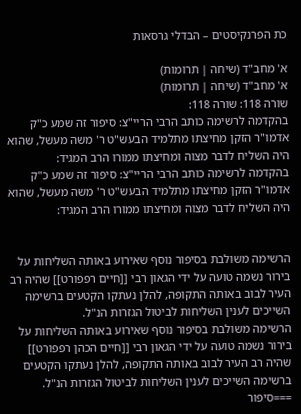כת הפרנקיסטים – הבדלי גרסאות

א' מחב"ד (שיחה | תרומות)
א' מחב"ד (שיחה | תרומות)
שורה 118: שורה 118:
בהקדמה לרשימה כותב הרבי הריי"צ: סיפור זה שמע כ"ק אדמו"ר הזקן מחיצתו מתלמיד הבעש"ט ר' משה מעשל, שהוא היה השליח לדבר מצוה ומחיצתו ממורו הרב המגיד:
בהקדמה לרשימה כותב הרבי הריי"צ: סיפור זה שמע כ"ק אדמו"ר הזקן מחיצתו מתלמיד הבעש"ט ר' משה מעשל, שהוא היה השליח לדבר מצוה ומחיצתו ממורו הרב המגיד:


הרשימה משולבת בסיפור נוסף שאירוע באותה השליחות על בירור נשמה טועה על ידי הגאון רבי [[חיים רפפורט]] שהיה רב העיר לבוב באותה התקופה, להלן נעתקו הקטעים ברשימה השייכים לענין השליחות לביטול הגזרות הנ"ל.
הרשימה משולבת בסיפור נוסף שאירוע באותה השליחות על בירור נשמה טועה על ידי הגאון רבי [[חיים הכהן רפפורט]] שהיה רב העיר לבוב באותה התקופה, להלן נעתקו הקטעים ברשימה השייכים לענין השליחות לביטול הגזרות הנ"ל.
===סיפור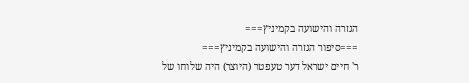הגזרה והישועה בקמיניץ===
===סיפור הגזרה והישועה בקמיניץ===
ר' חיים ישראל דער טעפטר (היוצר) היה שלוחו של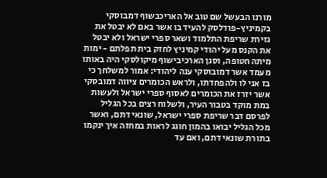מורנו הבעשל שם טוב אל האריכבשוף דמבוסקי בקמיניץ-פודלסק להעיד בו אשר באם לא יבטל את גזירת שריפת התלמוד ושאר ספרי ישראל ולא יבטל את הקנס מעל יהודי קמיניץ לחזק בית תפלתם - ימות מיתה חטופה, וסגן הארכיבישוף מיקולסקי היה באותו מעמד אשר דמובוסקי ענה ליהודי: אמור למשלחך כי בז אני לו ולהפחדתו, ולראש הכומרים ציווה דמובסקי אשר יזרז את הכומרים לאסוף ספרי ישראל ולעשות במת מוקד בטבור העיר, ולשלוח רצים בכל הגליל לפרסם דבר שריפת ספרי ישראל, שונאי דתם, ואשר מכל הגליל יבואו בהמון חוגג לראות במחזה איך ינקמו בתורת שונאי דתם, ואם עד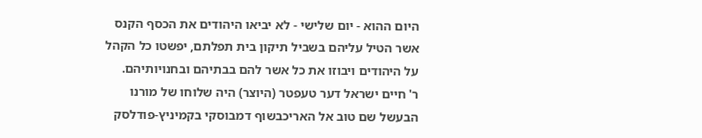היום ההוא - יום שלישי - לא יביאו היהודים את הכסף הקנס אשר הטיל עליהם בשביל תיקון בית תפלתם, יפשטו כל הקהל על היהודים ויבוזו את כל אשר להם בבתיהם ובחנויותיהם.
ר' חיים ישראל דער טעפטר (היוצר) היה שלוחו של מורנו הבעשל שם טוב אל האריכבשוף דמבוסקי בקמיניץ-פודלסק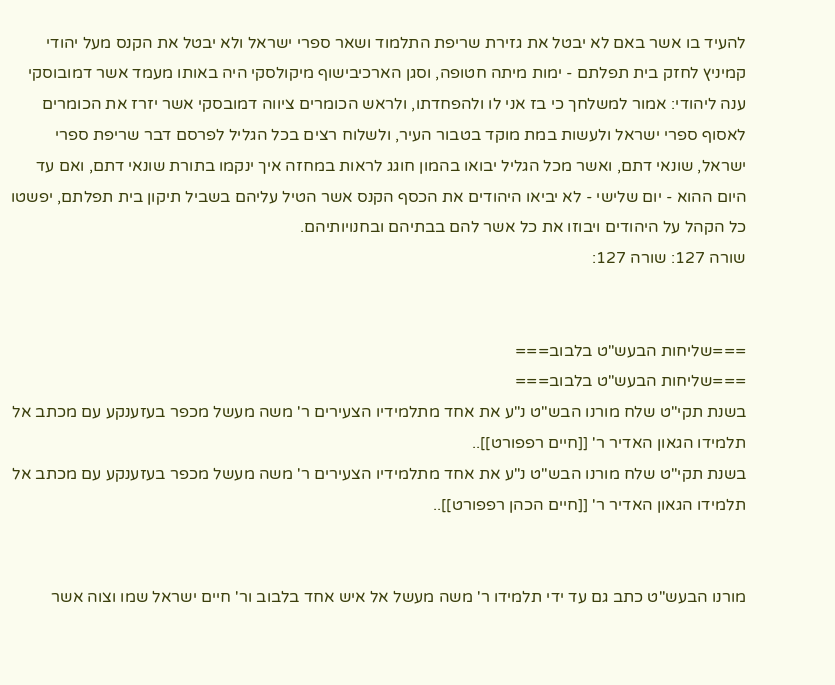להעיד בו אשר באם לא יבטל את גזירת שריפת התלמוד ושאר ספרי ישראל ולא יבטל את הקנס מעל יהודי קמיניץ לחזק בית תפלתם - ימות מיתה חטופה, וסגן הארכיבישוף מיקולסקי היה באותו מעמד אשר דמובוסקי ענה ליהודי: אמור למשלחך כי בז אני לו ולהפחדתו, ולראש הכומרים ציווה דמובסקי אשר יזרז את הכומרים לאסוף ספרי ישראל ולעשות במת מוקד בטבור העיר, ולשלוח רצים בכל הגליל לפרסם דבר שריפת ספרי ישראל, שונאי דתם, ואשר מכל הגליל יבואו בהמון חוגג לראות במחזה איך ינקמו בתורת שונאי דתם, ואם עד היום ההוא - יום שלישי - לא יביאו היהודים את הכסף הקנס אשר הטיל עליהם בשביל תיקון בית תפלתם, יפשטו כל הקהל על היהודים ויבוזו את כל אשר להם בבתיהם ובחנויותיהם.
שורה 127: שורה 127:


===שליחות הבעש"ט בלבוב===
===שליחות הבעש"ט בלבוב===
בשנת תקי"ט שלח מורנו הבש"ט נ"ע את אחד מתלמידיו הצעירים ר' משה מעשל מכפר בעזענקע עם מכתב אל תלמידו הגאון האדיר ר' [[חיים רפפורט]]..
בשנת תקי"ט שלח מורנו הבש"ט נ"ע את אחד מתלמידיו הצעירים ר' משה מעשל מכפר בעזענקע עם מכתב אל תלמידו הגאון האדיר ר' [[חיים הכהן רפפורט]]..


מורנו הבעש"ט כתב גם עד ידי תלמידו ר' משה מעשל אל איש אחד בלבוב ור' חיים ישראל שמו וצוה אשר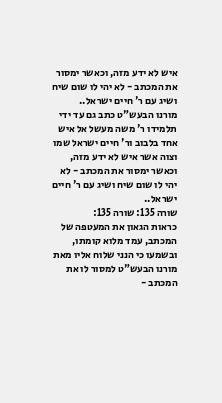איש לא ידע מזה, וכאשר ימסור את המכתב - לא יהי לו שום שיח ושיג עם ר' חיים ישראל..
מורנו הבעש"ט כתב גם עד ידי תלמידו ר' משה מעשל אל איש אחד בלבוב ור' חיים ישראל שמו וצוה אשר איש לא ידע מזה, וכאשר ימסור את המכתב - לא יהי לו שום שיח ושיג עם ר' חיים ישראל..
שורה 135: שורה 135:
כראות הגאון את המעטפה של המכתב, עמד מלוא קומתו, ובשמעו כי הנני שלוח אליו מאת מורנו הבעש"ט למסור לו את המכתב -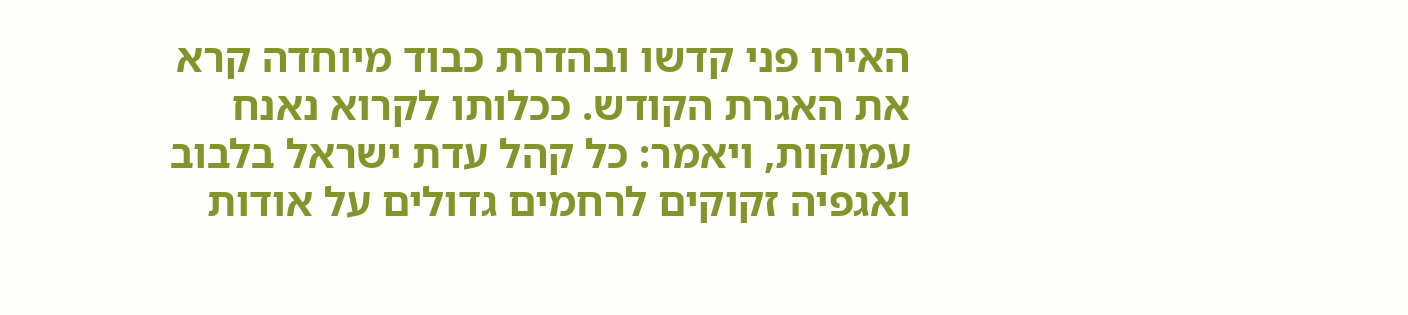האירו פני קדשו ובהדרת כבוד מיוחדה קרא את האגרת הקודש. ככלותו לקרוא נאנח עמוקות, ויאמר: כל קהל עדת ישראל בלבוב ואגפיה זקוקים לרחמים גדולים על אודות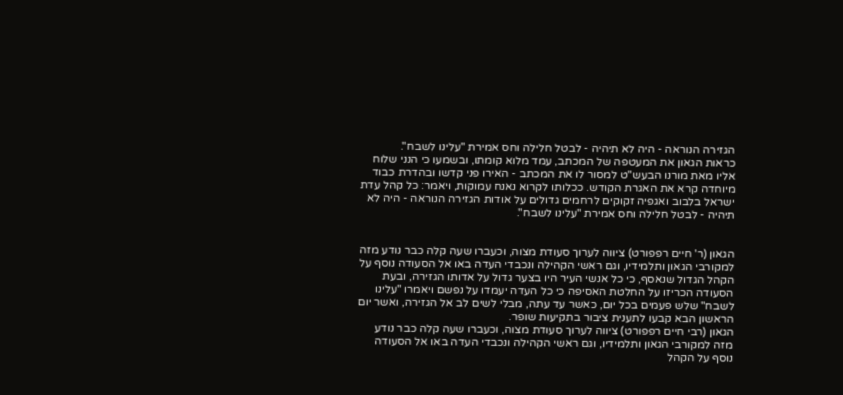הגזירה הנוראה - היה לא תיהיה - לבטל חלילה וחס אמירת "עלינו לשבח".
כראות הגאון את המעטפה של המכתב, עמד מלוא קומתו, ובשמעו כי הנני שלוח אליו מאת מורנו הבעש"ט למסור לו את המכתב - האירו פני קדשו ובהדרת כבוד מיוחדה קרא את האגרת הקודש. ככלותו לקרוא נאנח עמוקות, ויאמר: כל קהל עדת ישראל בלבוב ואגפיה זקוקים לרחמים גדולים על אודות הגזירה הנוראה - היה לא תיהיה - לבטל חלילה וחס אמירת "עלינו לשבח".


הגאון (ר' חיים רפפורט) ציווה לערוך סעודת מצוה, וכעברו שעה קלה כבר נודע מזה למקורבי הגאון ותלמידיו, וגם ראשי הקהילה ונכבדי העדה באו אל הסעודה נוסף על הקהל הגדול שנאסף, כי כל אנשי העיר היו בצער גדול על אדותו הגזירה, ובעת הסעודה הכריזו על החלטת האסיפה כי כל העדה יעמדו על נפשם ויאמרו "עלינו לשבח" שלש פעמים בכל יום, כאשר עד עתה, מבלי לשים לב אל הגזירה, ואשר יום הראשון הבא קבעו לתענית ציבור בתקיעות שופר.
הגאון (רבי חיים רפפורט) ציווה לערוך סעודת מצוה, וכעברו שעה קלה כבר נודע מזה למקורבי הגאון ותלמידיו, וגם ראשי הקהילה ונכבדי העדה באו אל הסעודה נוסף על הקהל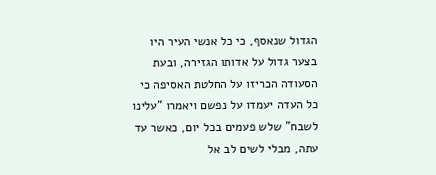הגדול שנאסף, כי כל אנשי העיר היו בצער גדול על אדותו הגזירה, ובעת הסעודה הכריזו על החלטת האסיפה כי כל העדה יעמדו על נפשם ויאמרו "עלינו לשבח" שלש פעמים בכל יום, כאשר עד עתה, מבלי לשים לב אל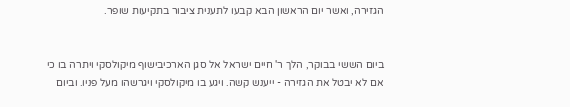הגזירה, ואשר יום הראשון הבא קבעו לתענית ציבור בתקיעות שופר.


ביום הששי בבוקר, הלך ר' חיים ישראל אל סגן הארכיבישוף מיקולסקי ויתרה בו כי אם לא יבטל את הגזירה - ייענש קשה. ויגע בו מיקולסקי ויגרשהו מעל פניו. וביום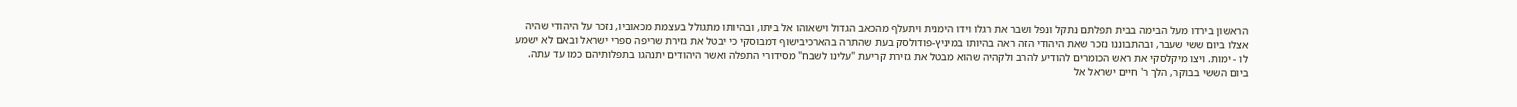הראשון בירדו מעל הבימה בבית תפלתם נתקל ונפל ושבר את רגלו וידו הימנית ויתעלף מהכאב הגדול וישאוהו אל ביתו, ובהיותו מתגולל בעצמת מכאוביו, נזכר על היהודי שהיה אצלו ביום ששי שעבר, ובהתבוננו נזכר שאת היהודי הזה ראה בהיותו במיניץ-פודולסק בעת שהתרה בהארכיבישוף דמבוסקי כי יבטל את גזירת שריפה ספרי ישראל ובאם לא ישמע לו - ימות. ויצו מיקלסקי את ראש הכומרים להודיע להרב ולקהיה שהוא מבטל את גזירת קריעת "עלינו לשבח" מסידורי התפלה ואשר היהודים יתנהגו בתפלותיהם כמו עד עתה.
ביום הששי בבוקר, הלך ר' חיים ישראל אל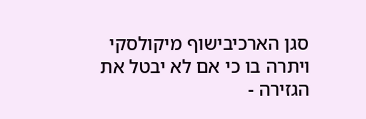סגן הארכיבישוף מיקולסקי ויתרה בו כי אם לא יבטל את הגזירה -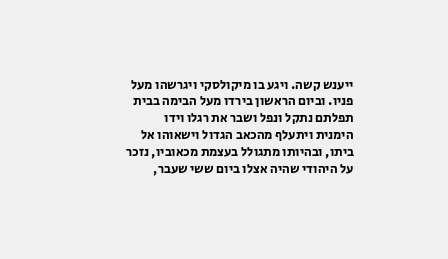ייענש קשה. ויגע בו מיקולסקי ויגרשהו מעל פניו. וביום הראשון בירדו מעל הבימה בבית תפלתם נתקל ונפל ושבר את רגלו וידו הימנית ויתעלף מהכאב הגדול וישאוהו אל ביתו, ובהיותו מתגולל בעצמת מכאוביו, נזכר על היהודי שהיה אצלו ביום ששי שעבר,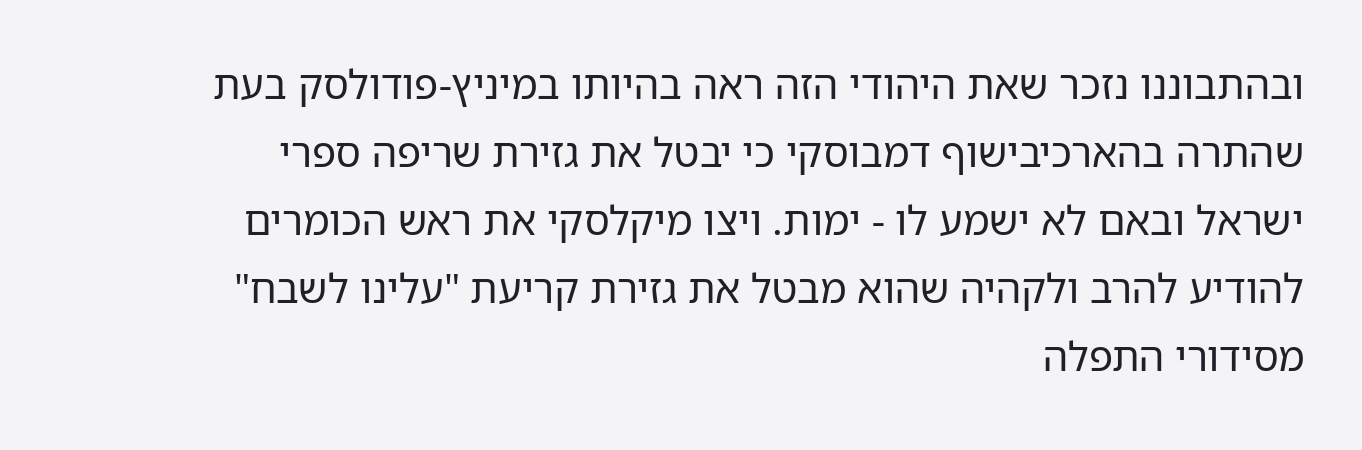ובהתבוננו נזכר שאת היהודי הזה ראה בהיותו במיניץ-פודולסק בעת שהתרה בהארכיבישוף דמבוסקי כי יבטל את גזירת שריפה ספרי ישראל ובאם לא ישמע לו - ימות. ויצו מיקלסקי את ראש הכומרים להודיע להרב ולקהיה שהוא מבטל את גזירת קריעת "עלינו לשבח" מסידורי התפלה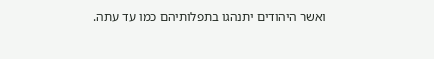ואשר היהודים יתנהגו בתפלותיהם כמו עד עתה.